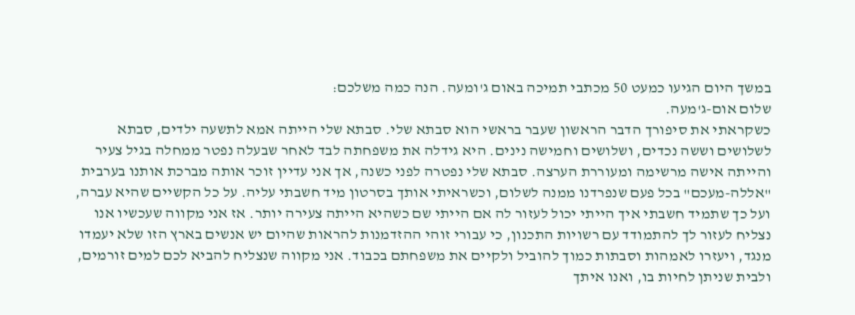במשך היום הגיעו כמעט 50 מכתבי תמיכה באום ג'ומעה. הנה כמה משלכם:
שלום אום-ג'מעה.
כשקראתי את סיפורך הדבר הראשון שעבר בראשי הוא סבתא שלי. סבתא שלי הייתה אמא לתשעה ילדים, סבתא לשלושים וששה נכדים, ושלושים וחמישה נינים. היא גידלה את משפחתה לבד לאחר שבעלה נפטר ממחלה בגיל צעיר והייתה אישה מרשימה ומעוררת הערצה. סבתא שלי נפטרה לפני כשנה, אך אני עדיין זוכר אותה מברכת אותנו בערבית "אללה-מעכם" בכל פעם שנפרדנו ממנה לשלום, וכשראיתי אותך בסרטון מיד חשבתי עליה. על כל הקשיים שהיא עברה, ועל כך שתמיד חשבתי איך הייתי יכול לעזור לה אם הייתי שם כשהיא הייתה צעירה יותר. אז אני מקווה שעכשיו אנו נצליח לעזור לך להתמודד עם רשויות התכנון, כי עבורי זוהי ההזדמנות להראות שהיום יש אנשים בארץ הזו שלא יעמדו מנגד, ויעזרו לאמהות וסבתות כמוך להוביל ולקיים את משפחתם בכבוד. אני מקווה שנצליח להביא לכם למים זורמים, ולבית שניתן לחיות בו, ואנו איתך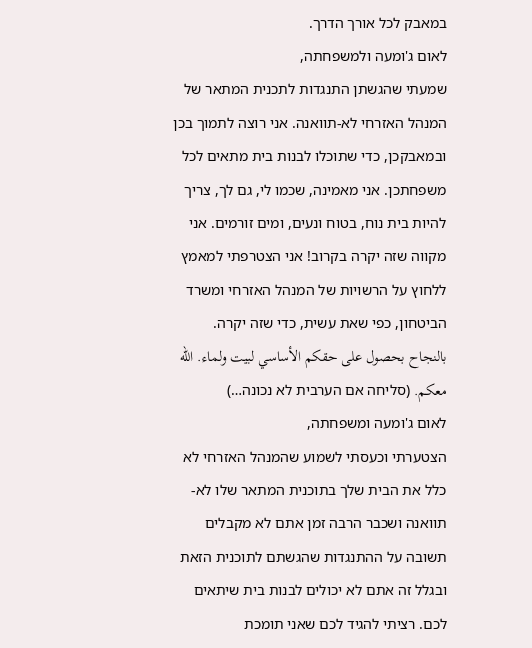במאבק לכל אורך הדרך.
לאום ג'ומעה ולמשפחתה,
שמעתי שהגשתן התנגדות לתכנית המתאר של המנהל האזרחי לא-תוואנה. אני רוצה לתמוך בכן ובמאבקכן, כדי שתוכלו לבנות בית מתאים לכל משפחתכן. אני מאמינה, שכמו לי, גם לך, צריך להיות בית נוח, בטוח ונעים, ומים זורמים. אני מקווה שזה יקרה בקרוב! אני הצטרפתי למאמץ ללחוץ על הרשויות של המנהל האזרחי ומשרד הביטחון, כפי שאת עשית, כדי שזה יקרה.
بالنجاح بحصول على حقكم الأساسي لبيت ولماء. الله معكم. (סליחה אם הערבית לא נכונה…)
לאום ג'ומעה ומשפחתה,
הצטערתי וכעסתי לשמוע שהמנהל האזרחי לא כלל את הבית שלך בתוכנית המתאר שלו לא-תוואנה ושכבר הרבה זמן אתם לא מקבלים תשובה על ההתנגדות שהגשתם לתוכנית הזאת ובגלל זה אתם לא יכולים לבנות בית שיתאים לכם. רציתי להגיד לכם שאני תומכת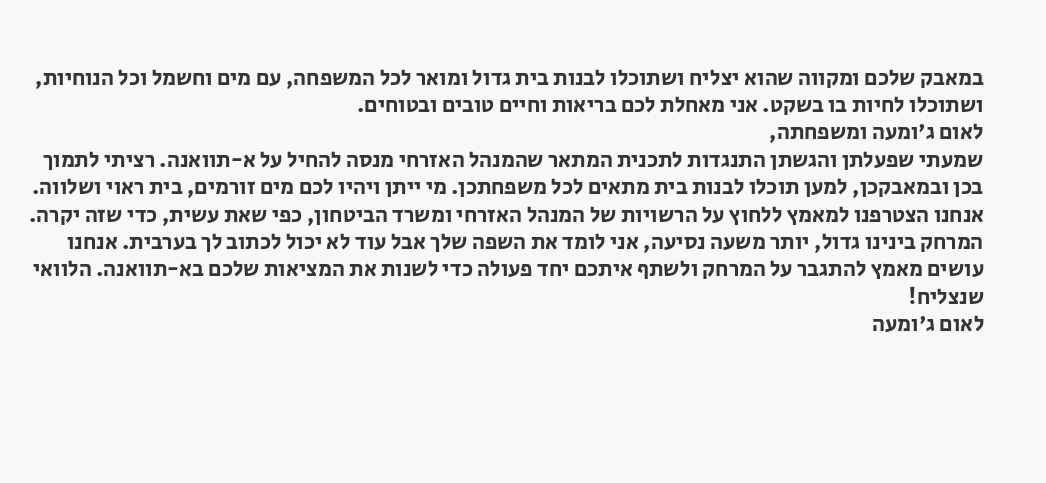במאבק שלכם ומקווה שהוא יצליח ושתוכלו לבנות בית גדול ומואר לכל המשפחה, עם מים וחשמל וכל הנוחיות, ושתוכלו לחיות בו בשקט. אני מאחלת לכם בריאות וחיים טובים ובטוחים.
לאום ג'ומעה ומשפחתה,
שמעתי שפעלתן והגשתן התנגדות לתכנית המתאר שהמנהל האזרחי מנסה להחיל על א-תוואנה. רציתי לתמוך בכן ובמאבקכן, למען תוכלו לבנות בית מתאים לכל משפחתכן. מי ייתן ויהיו לכם מים זורמים, בית ראוי ושלווה. אנחנו הצטרפנו למאמץ ללחוץ על הרשויות של המנהל האזרחי ומשרד הביטחון, כפי שאת עשית, כדי שזה יקרה. המרחק בינינו גדול, יותר משעה נסיעה, אני לומד את השפה שלך אבל עוד לא יכול לכתוב לך בערבית. אנחנו עושים מאמץ להתגבר על המרחק ולשתף איתכם יחד פעולה כדי לשנות את המציאות שלכם בא-תוואנה. הלוואי שנצליח!
לאום ג'ומעה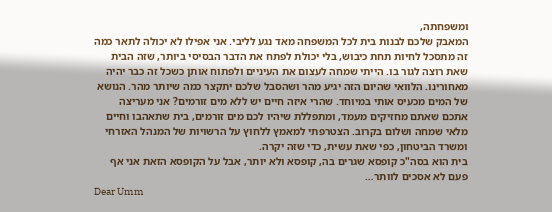ומשפחתה,
המאבק שלכם לבנות בית לכל המשפחה מאד נגע לליבי. אני אפילו לא יכולה לתאר כמה זה מתסכל לחיות תחת כיבוש, בלי יכולת לפתח את הדבר הבסיסי ביותר, שזה הבית שאת רוצה לגור בו. הייתי שמחה לעצום את העיניים ולפתוח אותן כשכל זה כבר יהיה מאחורינו. הלוואי שהיום הזה יגיע מהר ושהסבל שלכם יתקצר כמה שיותר מהר. הנושא של המים מכעיס אותי במיוחד. שהרי איזה חיים יש ללא מים זורמים? אני מעריצה אתכם שאתם מחזיקים מעמד, ומתפללת שיהיו לכם מים זורמים, בית שתאהבו וחיים מלאי שמחה ושלום בקרוב. הצטרפתי למאמץ ללחוץ על הרשויות של המנהל האזרחי ומשרד הביטחון, כפי שאת עשית, כדי שזה יקרה.
בית הוא בסה"כ קופסא שגרים בה, קופסא ולא יותר, אבל על הקופסא הזאת אני אף פעם לא אסכים לוותר…
Dear Umm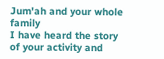Jum'ah and your whole family
I have heard the story of your activity and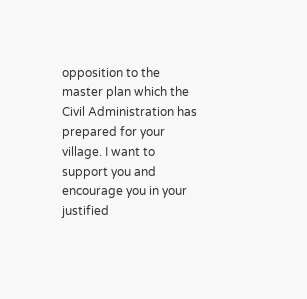opposition to the master plan which the Civil Administration has prepared for your village. I want to support you and encourage you in your justified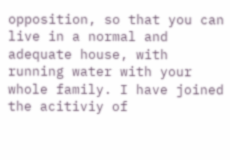opposition, so that you can live in a normal and adequate house, with running water with your whole family. I have joined the acitiviy of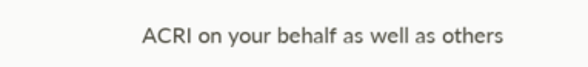ACRI on your behalf as well as others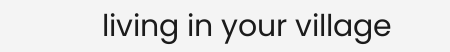living in your village